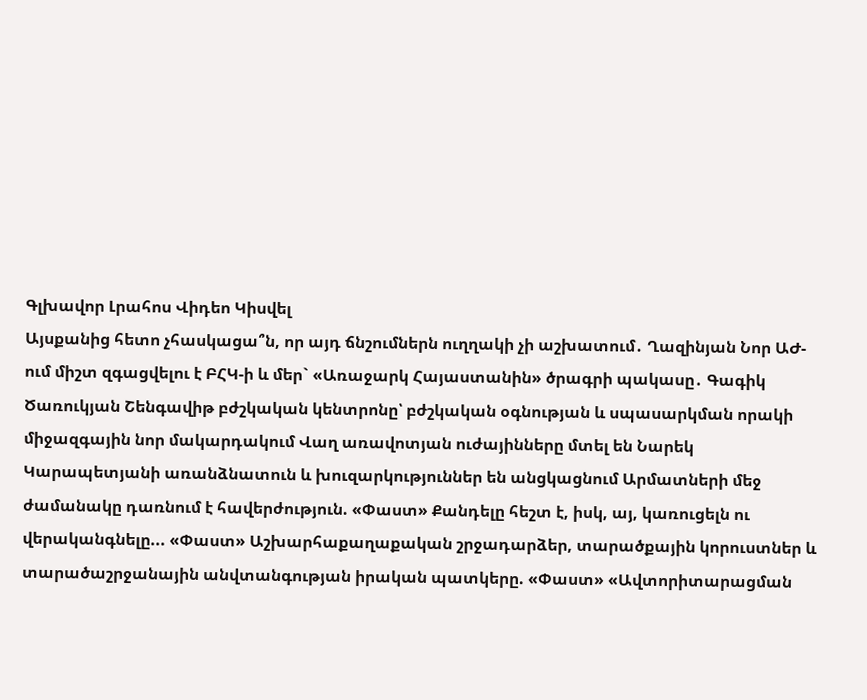Գլխավոր Լրահոս Վիդեո Կիսվել
Այսքանից հետո չհասկացա՞ն, որ այդ ճնշումներն ուղղակի չի աշխատում․ Ղազինյան Նոր ԱԺ-ում միշտ զգացվելու է ԲՀԿ-ի և մեր` «Առաջարկ Հայաստանին» ծրագրի պակասը․ Գագիկ Ծառուկյան Շենգավիթ բժշկական կենտրոնը՝ բժշկական օգնության և սպասարկման որակի միջազգային նոր մակարդակում Վաղ առավոտյան ուժայինները մտել են Նարեկ Կարապետյանի առանձնատուն և խուզարկություններ են անցկացնում Արմատների մեջ ժամանակը դառնում է հավերժություն. «Փաստ» Քանդելը հեշտ է, իսկ, այ, կառուցելն ու վերականգնելը... «Փաստ» Աշխարհաքաղաքական շրջադարձեր, տարածքային կորուստներ և տարածաշրջանային անվտանգության իրական պատկերը. «Փաստ» «Ավտորիտարացման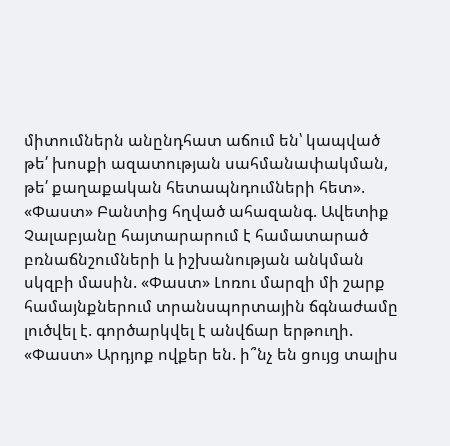միտումներն անընդհատ աճում են՝ կապված թե՛ խոսքի ազատության սահմանափակման, թե՛ քաղաքական հետապնդումների հետ». «Փաստ» Բանտից հղված ահազանգ. Ավետիք Չալաբյանը հայտարարում է համատարած բռնաճնշումների և իշխանության անկման սկզբի մասին. «Փաստ» Լոռու մարզի մի շարք համայնքներում տրանսպորտային ճգնաժամը լուծվել է. գործարկվել է անվճար երթուղի. «Փաստ» Արդյոք ովքեր են. ի՞նչ են ցույց տալիս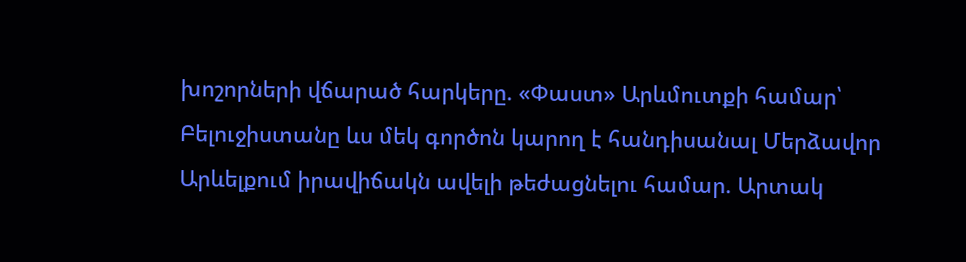խոշորների վճարած հարկերը. «Փաստ» Արևմուտքի համար՝ Բելուջիստանը ևս մեկ գործոն կարող է հանդիսանալ Մերձավոր Արևելքում իրավիճակն ավելի թեժացնելու համար. Արտակ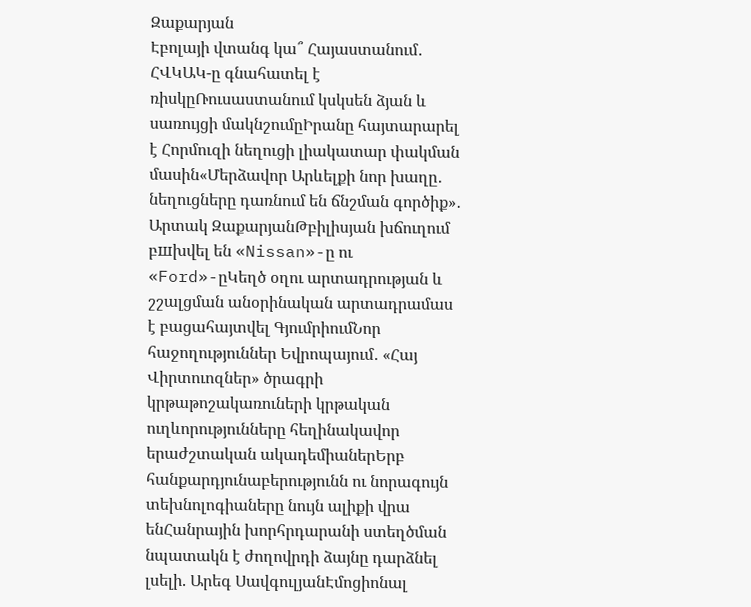Զաքարյան
Էբոլայի վտանգ կա՞ Հայաստանում․ ՀՎԿԱԿ-ը գնահատել է ռիսկըՌուսաստանում կսկսեն ձյան և սառույցի մակնշումըԻրանը հայտարարել է Հորմուզի նեղուցի լիակատար փակման մասին«Մերձավոր Արևելքի նոր խաղը․ նեղուցները դառնում են ճնշման գործիք»․ Արտակ ԶաքարյանԹբիլիսյան խճուղում բшխվել են «Nissan»-ը ու «Ford»-ըԿեղծ օղու արտադրության և շշալցման անօրինական արտադրամաս է բացահայտվել ԳյումրիումՆոր հաջողություններ Եվրոպայում․ «Հայ Վիրտուոզներ» ծրագրի կրթաթոշակառուների կրթական ուղևորությունները հեղինակավոր երաժշտական ակադեմիաներԵրբ հանքարդյունաբերությունն ու նորագույն տեխնոլոգիաները նույն ալիքի վրա ենՀանրային խորհրդարանի ստեղծման նպատակն է ժողովրդի ձայնը դարձնել լսելի. Արեգ ՍավգուլյանԷմոցիոնալ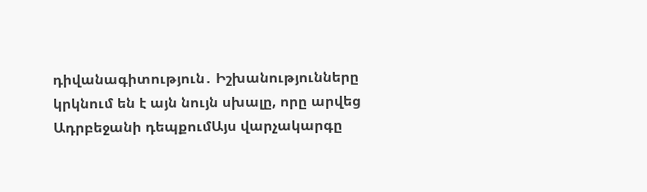դիվանագիտություն․ Իշխանությունները կրկնում են է այն նույն սխալը, որը արվեց Ադրբեջանի դեպքումԱյս վարչակարգը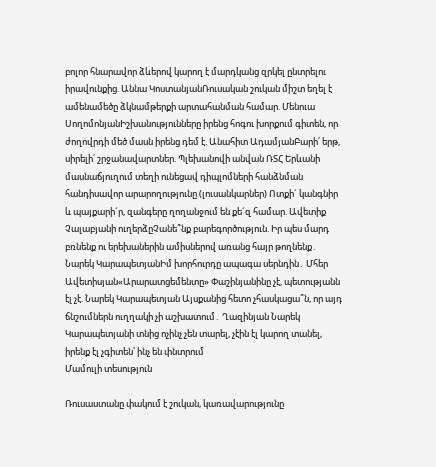բոլոր հնարավոր ձևերով կարող է մարդկանց զրկել ընտրելու իրավունքից. Աննա ԿոստանյանՌուսական շուկան միշտ եղել է ամենամեծը ձկնամթերքի արտահանման համար. Մենուա ՍողոմոնյանԻշխանությունները իրենց հոգու խորքում գիտեն, որ ժողովրդի մեծ մասն իրենց դեմ է. Անահիտ ԱդամյանԲարի՛ երթ, սիրելի՛ շրջանավարտներ. Պլեխանովի անվան ՌՏՀ Երևանի մասնաճյուղում տեղի ունեցավ դիպլոմների հանձնման հանդիսավոր արարողությունը (լուսանկարներ) Ոտքի´ կանգնիր և պայքարի´ր, զանգերը ղողանջում են քե´զ համար. Ավետիք Չալաբյանի ուղերձըՉանե՞նք բարեգործություն. Իր պես մարդ բռնենք ու երեխաներին ամիսներով առանց հայր թողնենք․ Նարեկ ԿարապետյանԻմ խորհուրդը ապագա սերնդին․ Մհեր Ավետիսյան«Արարատցեմենտը» Փաշինյանինը չէ, պետությանն էլ չէ. Նարեկ Կարապետյան Այսքանից հետո չհասկացա՞ն, որ այդ ճնշումներն ուղղակի չի աշխատում․ Ղազինյան Նարեկ Կարապետյանի տնից ոչինչ չեն տարել, չէին էլ կարող տանել, իրենք էլ չգիտեն՝ ինչ են փնտրում
Մամուլի տեսություն

Ռուսաստանը փակում է շուկան, կառավարությունը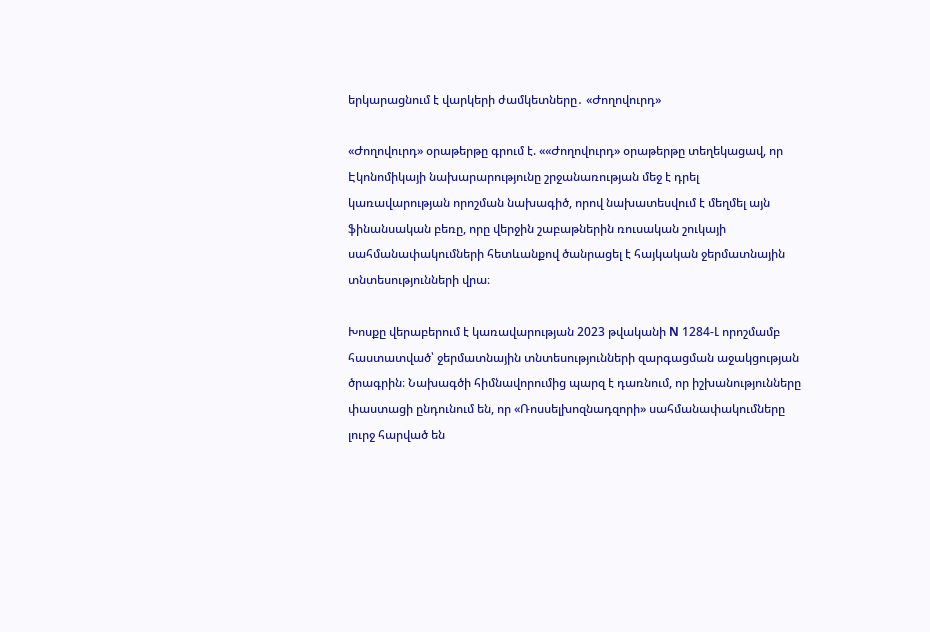երկարացնում է վարկերի ժամկետները․ «Ժողովուրդ»

«Ժողովուրդ» օրաթերթը գրում է. ««Ժողովուրդ» օրաթերթը տեղեկացավ, որ Էկոնոմիկայի նախարարությունը շրջանառության մեջ է դրել կառավարության որոշման նախագիծ, որով նախատեսվում է մեղմել այն ֆինանսական բեռը, որը վերջին շաբաթներին ռուսական շուկայի սահմանափակումների հետևանքով ծանրացել է հայկական ջերմատնային տնտեսությունների վրա։

Խոսքը վերաբերում է կառավարության 2023 թվականի N 1284-Լ որոշմամբ հաստատված՝ ջերմատնային տնտեսությունների զարգացման աջակցության ծրագրին։ Նախագծի հիմնավորումից պարզ է դառնում, որ իշխանությունները փաստացի ընդունում են, որ «Ռոսսելխոզնադզորի» սահմանափակումները լուրջ հարված են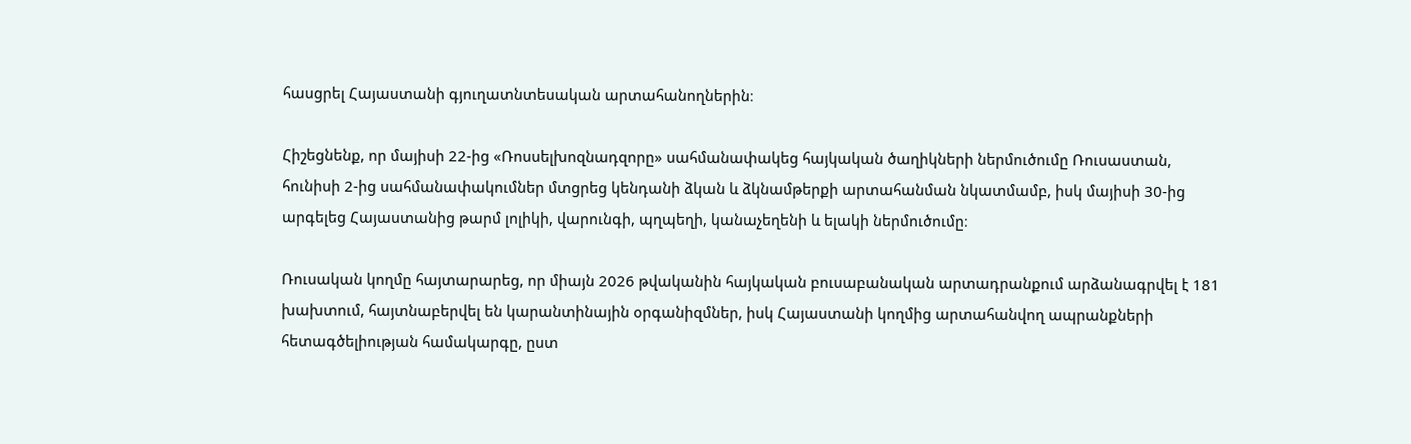հասցրել Հայաստանի գյուղատնտեսական արտահանողներին։

Հիշեցնենք, որ մայիսի 22-ից «Ռոսսելխոզնադզորը» սահմանափակեց հայկական ծաղիկների ներմուծումը Ռուսաստան, հունիսի 2-ից սահմանափակումներ մտցրեց կենդանի ձկան և ձկնամթերքի արտահանման նկատմամբ, իսկ մայիսի 30-ից արգելեց Հայաստանից թարմ լոլիկի, վարունգի, պղպեղի, կանաչեղենի և ելակի ներմուծումը։

Ռուսական կողմը հայտարարեց, որ միայն 2026 թվականին հայկական բուսաբանական արտադրանքում արձանագրվել է 181 խախտում, հայտնաբերվել են կարանտինային օրգանիզմներ, իսկ Հայաստանի կողմից արտահանվող ապրանքների հետագծելիության համակարգը, ըստ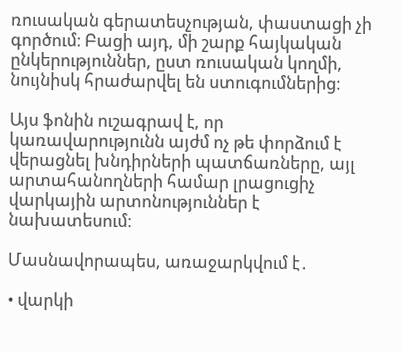ռուսական գերատեսչության, փաստացի չի գործում։ Բացի այդ, մի շարք հայկական ընկերություններ, ըստ ռուսական կողմի, նույնիսկ հրաժարվել են ստուգումներից։

Այս ֆոնին ուշագրավ է, որ կառավարությունն այժմ ոչ թե փորձում է վերացնել խնդիրների պատճառները, այլ արտահանողների համար լրացուցիչ վարկային արտոնություններ է նախատեսում։

Մասնավորապես, առաջարկվում է․

• վարկի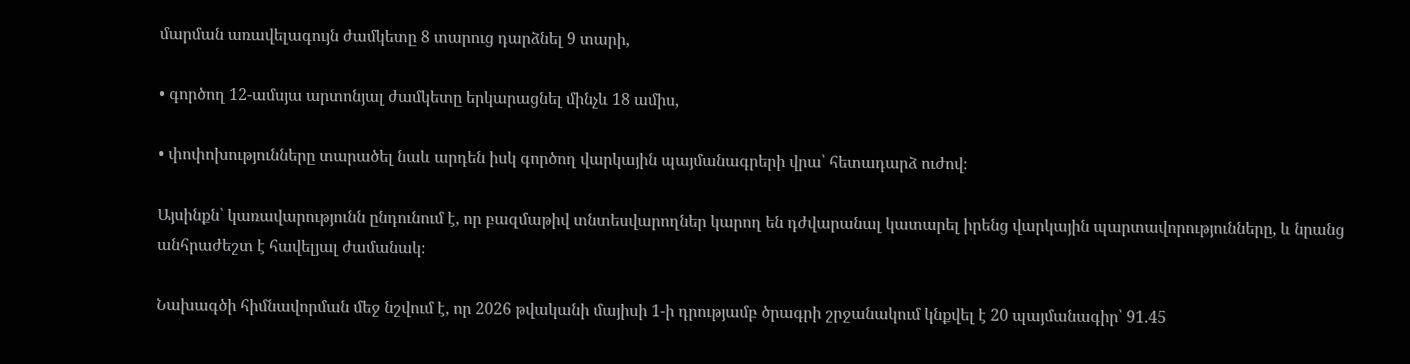մարման առավելագույն ժամկետը 8 տարուց դարձնել 9 տարի,

• գործող 12-ամսյա արտոնյալ ժամկետը երկարացնել մինչև 18 ամիս,

• փոփոխությունները տարածել նաև արդեն իսկ գործող վարկային պայմանագրերի վրա՝ հետադարձ ուժով։

Այսինքն՝ կառավարությունն ընդունում է, որ բազմաթիվ տնտեսվարողներ կարող են դժվարանալ կատարել իրենց վարկային պարտավորությունները, և նրանց անհրաժեշտ է հավելյալ ժամանակ։

Նախագծի հիմնավորման մեջ նշվում է, որ 2026 թվականի մայիսի 1-ի դրությամբ ծրագրի շրջանակում կնքվել է 20 պայմանագիր՝ 91.45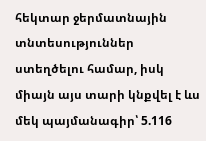հեկտար ջերմատնային տնտեսություններ ստեղծելու համար, իսկ միայն այս տարի կնքվել է ևս մեկ պայմանագիր՝ 5.116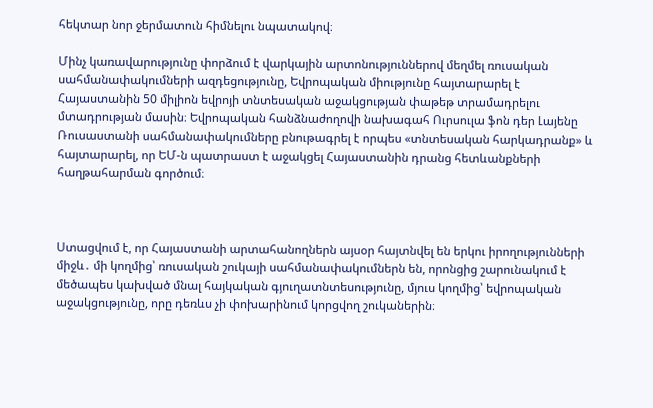հեկտար նոր ջերմատուն հիմնելու նպատակով։

Մինչ կառավարությունը փորձում է վարկային արտոնություններով մեղմել ռուսական սահմանափակումների ազդեցությունը, Եվրոպական միությունը հայտարարել է Հայաստանին 50 միլիոն եվրոյի տնտեսական աջակցության փաթեթ տրամադրելու մտադրության մասին։ Եվրոպական հանձնաժողովի նախագահ Ուրսուլա ֆոն դեր Լայենը Ռուսաստանի սահմանափակումները բնութագրել է որպես «տնտեսական հարկադրանք» և հայտարարել, որ ԵՄ-ն պատրաստ է աջակցել Հայաստանին դրանց հետևանքների հաղթահարման գործում։



Ստացվում է, որ Հայաստանի արտահանողներն այսօր հայտնվել են երկու իրողությունների միջև․ մի կողմից՝ ռուսական շուկայի սահմանափակումներն են, որոնցից շարունակում է մեծապես կախված մնալ հայկական գյուղատնտեսությունը, մյուս կողմից՝ եվրոպական աջակցությունը, որը դեռևս չի փոխարինում կորցվող շուկաներին։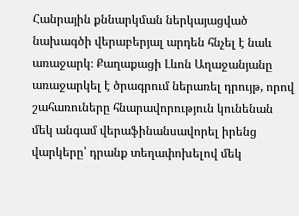Հանրային քննարկման ներկայացված նախագծի վերաբերյալ արդեն հնչել է նաև առաջարկ։ Քաղաքացի Լևոն Աղաջանյանը առաջարկել է ծրագրում ներառել դրույթ, որով շահառուները հնարավորություն կունենան մեկ անգամ վերաֆինանսավորել իրենց վարկերը՝ դրանք տեղափոխելով մեկ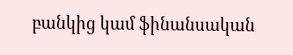բանկից կամ ֆինանսական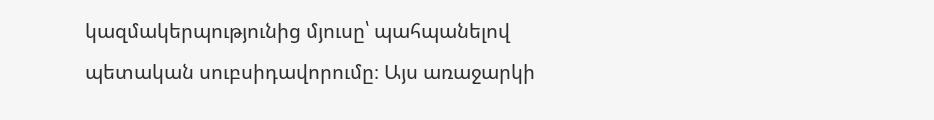կազմակերպությունից մյուսը՝ պահպանելով պետական սուբսիդավորումը։ Այս առաջարկի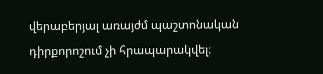վերաբերյալ առայժմ պաշտոնական դիրքորոշում չի հրապարակվել։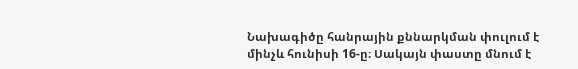Նախագիծը հանրային քննարկման փուլում է մինչև հունիսի 16-ը։ Սակայն փաստը մնում է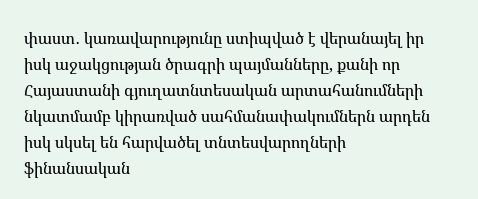փաստ․ կառավարությունը ստիպված է վերանայել իր իսկ աջակցության ծրագրի պայմանները, քանի որ Հայաստանի գյուղատնտեսական արտահանումների նկատմամբ կիրառված սահմանափակումներն արդեն իսկ սկսել են հարվածել տնտեսվարողների ֆինանսական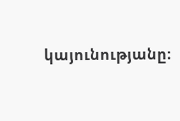կայունությանը։